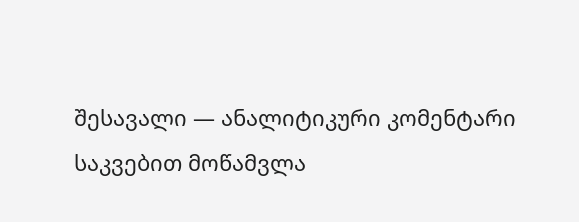შესავალი — ანალიტიკური კომენტარი
საკვებით მოწამვლა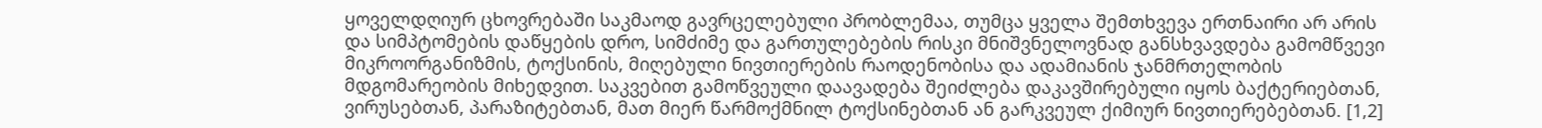ყოველდღიურ ცხოვრებაში საკმაოდ გავრცელებული პრობლემაა, თუმცა ყველა შემთხვევა ერთნაირი არ არის და სიმპტომების დაწყების დრო, სიმძიმე და გართულებების რისკი მნიშვნელოვნად განსხვავდება გამომწვევი მიკროორგანიზმის, ტოქსინის, მიღებული ნივთიერების რაოდენობისა და ადამიანის ჯანმრთელობის მდგომარეობის მიხედვით. საკვებით გამოწვეული დაავადება შეიძლება დაკავშირებული იყოს ბაქტერიებთან, ვირუსებთან, პარაზიტებთან, მათ მიერ წარმოქმნილ ტოქსინებთან ან გარკვეულ ქიმიურ ნივთიერებებთან. [1,2]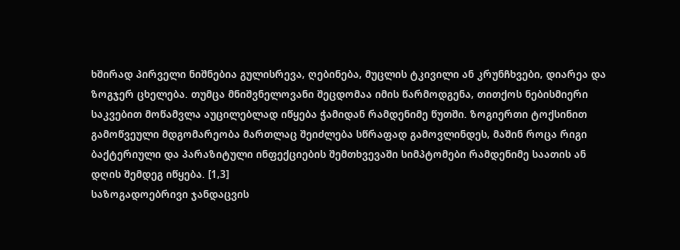ხშირად პირველი ნიშნებია გულისრევა, ღებინება, მუცლის ტკივილი ან კრუნჩხვები, დიარეა და ზოგჯერ ცხელება. თუმცა მნიშვნელოვანი შეცდომაა იმის წარმოდგენა, თითქოს ნებისმიერი საკვებით მოწამვლა აუცილებლად იწყება ჭამიდან რამდენიმე წუთში. ზოგიერთი ტოქსინით გამოწვეული მდგომარეობა მართლაც შეიძლება სწრაფად გამოვლინდეს, მაშინ როცა რიგი ბაქტერიული და პარაზიტული ინფექციების შემთხვევაში სიმპტომები რამდენიმე საათის ან დღის შემდეგ იწყება. [1,3]
საზოგადოებრივი ჯანდაცვის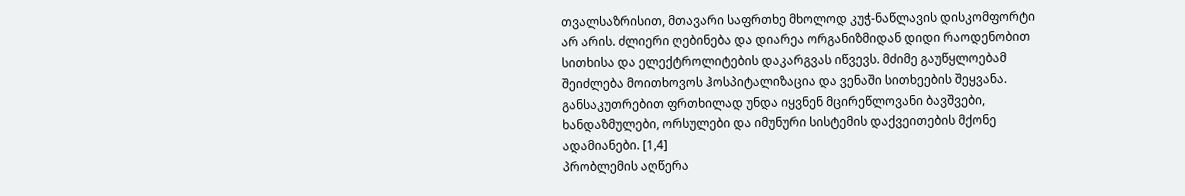თვალსაზრისით, მთავარი საფრთხე მხოლოდ კუჭ-ნაწლავის დისკომფორტი არ არის. ძლიერი ღებინება და დიარეა ორგანიზმიდან დიდი რაოდენობით სითხისა და ელექტროლიტების დაკარგვას იწვევს. მძიმე გაუწყლოებამ შეიძლება მოითხოვოს ჰოსპიტალიზაცია და ვენაში სითხეების შეყვანა. განსაკუთრებით ფრთხილად უნდა იყვნენ მცირეწლოვანი ბავშვები, ხანდაზმულები, ორსულები და იმუნური სისტემის დაქვეითების მქონე ადამიანები. [1,4]
პრობლემის აღწერა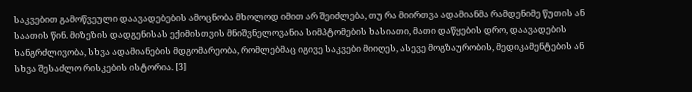საკვებით გამოწვეული დაავადებების ამოცნობა მხოლოდ იმით არ შეიძლება, თუ რა მიირთვა ადამიანმა რამდენიმე წუთის ან საათის წინ. მიზეზის დადგენისას ექიმისთვის მნიშვნელოვანია სიმპტომების ხასიათი, მათი დაწყების დრო, დაავადების ხანგრძლივობა, სხვა ადამიანების მდგომარეობა, რომლებმაც იგივე საკვები მიიღეს, ასევე მოგზაურობის, მედიკამენტების ან სხვა შესაძლო რისკების ისტორია. [3]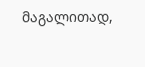მაგალითად,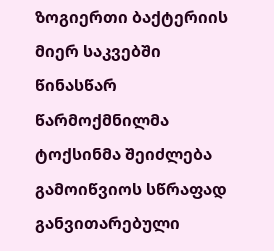ზოგიერთი ბაქტერიის მიერ საკვებში წინასწარ წარმოქმნილმა ტოქსინმა შეიძლება გამოიწვიოს სწრაფად განვითარებული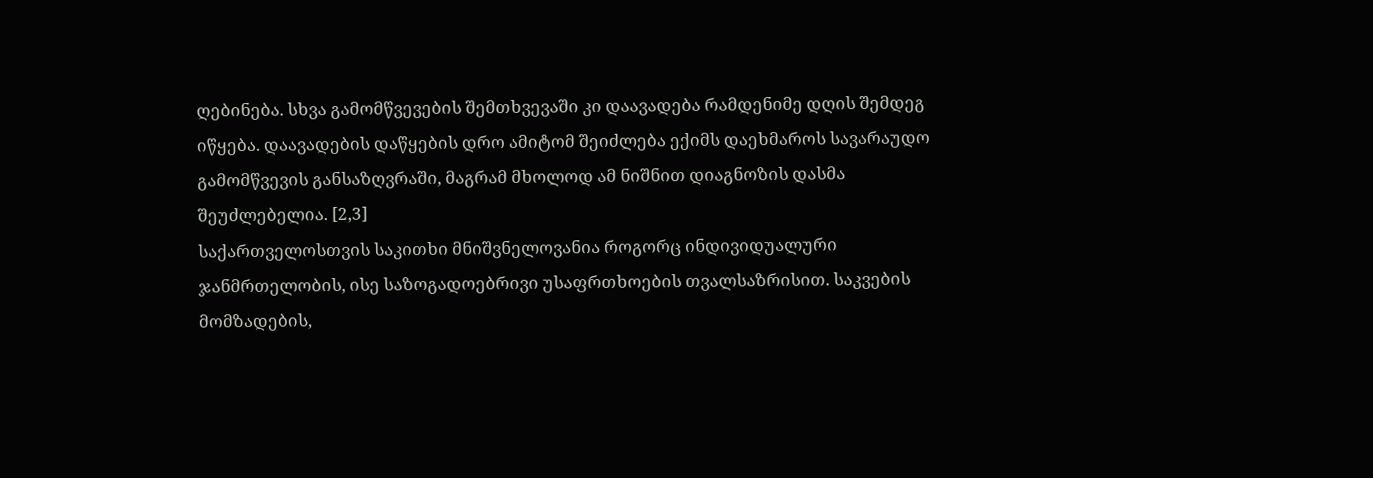ღებინება. სხვა გამომწვევების შემთხვევაში კი დაავადება რამდენიმე დღის შემდეგ იწყება. დაავადების დაწყების დრო ამიტომ შეიძლება ექიმს დაეხმაროს სავარაუდო გამომწვევის განსაზღვრაში, მაგრამ მხოლოდ ამ ნიშნით დიაგნოზის დასმა შეუძლებელია. [2,3]
საქართველოსთვის საკითხი მნიშვნელოვანია როგორც ინდივიდუალური ჯანმრთელობის, ისე საზოგადოებრივი უსაფრთხოების თვალსაზრისით. საკვების მომზადების,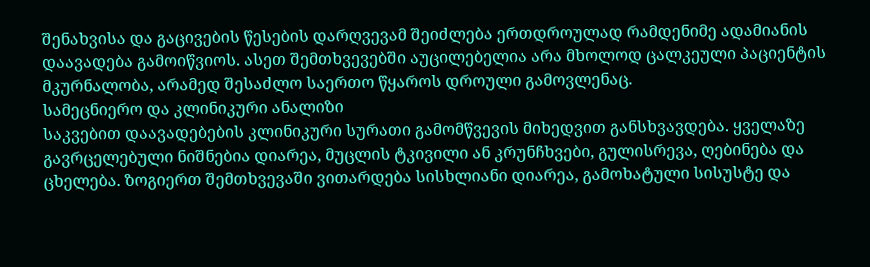შენახვისა და გაცივების წესების დარღვევამ შეიძლება ერთდროულად რამდენიმე ადამიანის დაავადება გამოიწვიოს. ასეთ შემთხვევებში აუცილებელია არა მხოლოდ ცალკეული პაციენტის მკურნალობა, არამედ შესაძლო საერთო წყაროს დროული გამოვლენაც.
სამეცნიერო და კლინიკური ანალიზი
საკვებით დაავადებების კლინიკური სურათი გამომწვევის მიხედვით განსხვავდება. ყველაზე გავრცელებული ნიშნებია დიარეა, მუცლის ტკივილი ან კრუნჩხვები, გულისრევა, ღებინება და ცხელება. ზოგიერთ შემთხვევაში ვითარდება სისხლიანი დიარეა, გამოხატული სისუსტე და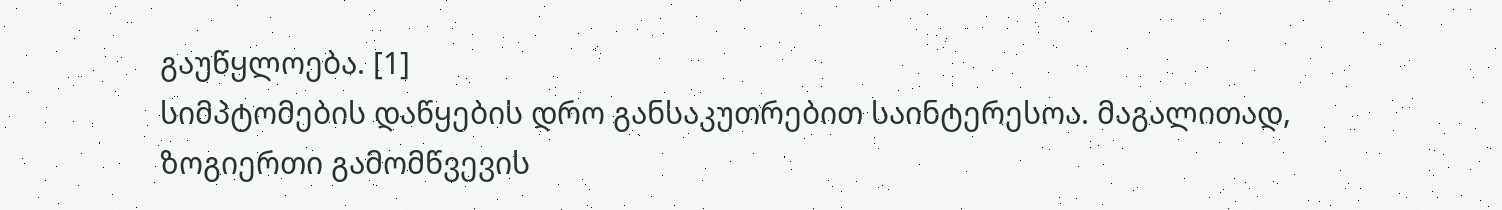გაუწყლოება. [1]
სიმპტომების დაწყების დრო განსაკუთრებით საინტერესოა. მაგალითად, ზოგიერთი გამომწვევის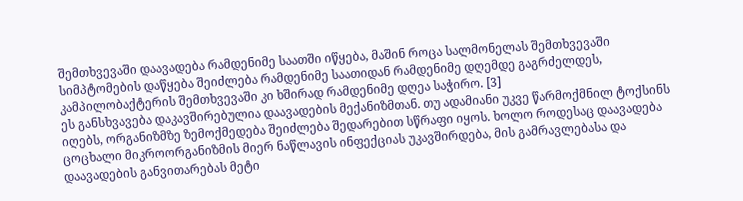შემთხვევაში დაავადება რამდენიმე საათში იწყება, მაშინ როცა სალმონელას შემთხვევაში სიმპტომების დაწყება შეიძლება რამდენიმე საათიდან რამდენიმე დღემდე გაგრძელდეს, კამპილობაქტერის შემთხვევაში კი ხშირად რამდენიმე დღეა საჭირო. [3]
ეს განსხვავება დაკავშირებულია დაავადების მექანიზმთან. თუ ადამიანი უკვე წარმოქმნილ ტოქსინს იღებს, ორგანიზმზე ზემოქმედება შეიძლება შედარებით სწრაფი იყოს. ხოლო როდესაც დაავადება ცოცხალი მიკროორგანიზმის მიერ ნაწლავის ინფექციას უკავშირდება, მის გამრავლებასა და დაავადების განვითარებას მეტი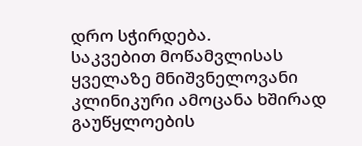დრო სჭირდება.
საკვებით მოწამვლისას ყველაზე მნიშვნელოვანი კლინიკური ამოცანა ხშირად გაუწყლოების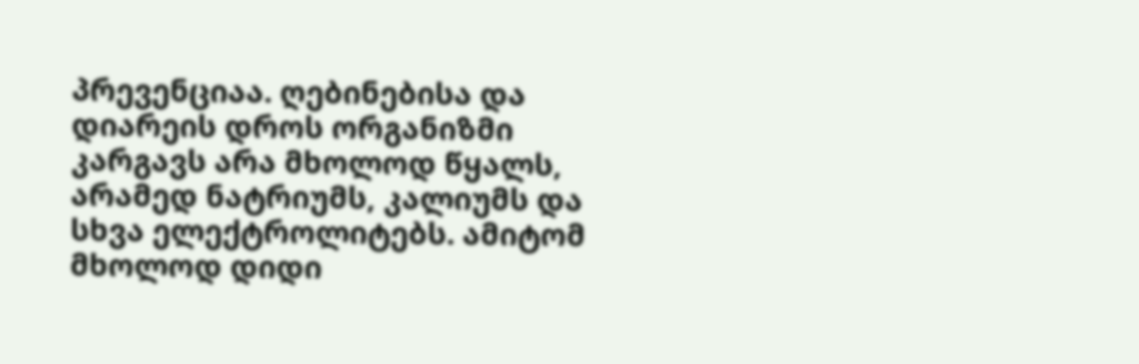პრევენციაა. ღებინებისა და დიარეის დროს ორგანიზმი კარგავს არა მხოლოდ წყალს, არამედ ნატრიუმს, კალიუმს და სხვა ელექტროლიტებს. ამიტომ მხოლოდ დიდი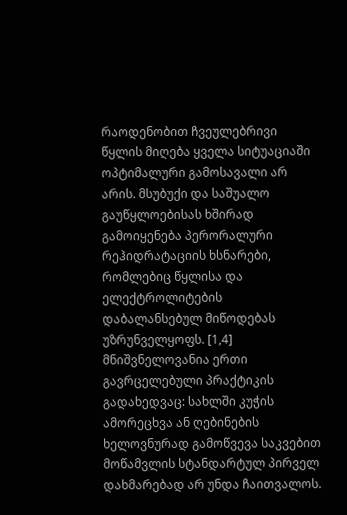რაოდენობით ჩვეულებრივი წყლის მიღება ყველა სიტუაციაში ოპტიმალური გამოსავალი არ არის. მსუბუქი და საშუალო გაუწყლოებისას ხშირად გამოიყენება პერორალური რეჰიდრატაციის ხსნარები, რომლებიც წყლისა და ელექტროლიტების დაბალანსებულ მიწოდებას უზრუნველყოფს. [1,4]
მნიშვნელოვანია ერთი გავრცელებული პრაქტიკის გადახედვაც: სახლში კუჭის ამორეცხვა ან ღებინების ხელოვნურად გამოწვევა საკვებით მოწამვლის სტანდარტულ პირველ დახმარებად არ უნდა ჩაითვალოს.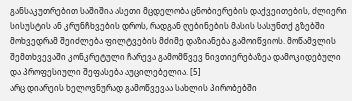განსაკუთრებით საშიშია ასეთი მცდელობა ცნობიერების დაქვეითების, ძლიერი სისუსტის ან კრუნჩხვების დროს, რადგან ღებინების მასის სასუნთქ გზებში მოხვედრამ შეიძლება ფილტვების მძიმე დაზიანება გამოიწვიოს. მოწამვლის შემთხვევაში კონკრეტული ჩარევა გამომწვევ ნივთიერებაზეა დამოკიდებული და პროფესიული შეფასება აუცილებელია. [5]
არც დიარეის ხელოვნურად გამოწვევაა სახლის პირობებში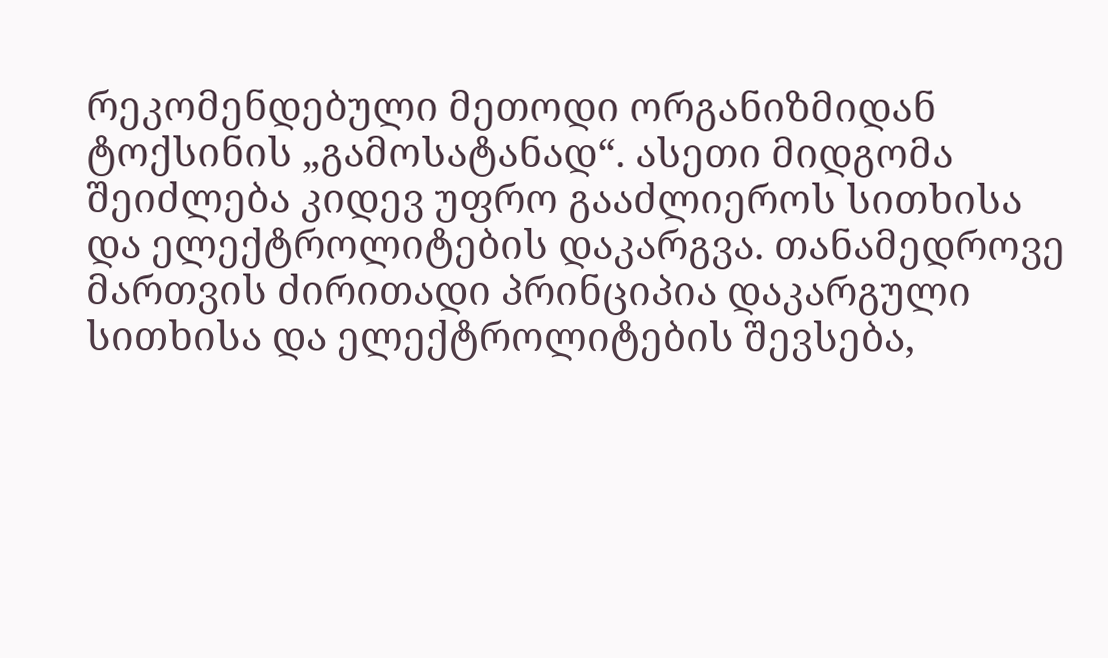რეკომენდებული მეთოდი ორგანიზმიდან ტოქსინის „გამოსატანად“. ასეთი მიდგომა შეიძლება კიდევ უფრო გააძლიეროს სითხისა და ელექტროლიტების დაკარგვა. თანამედროვე მართვის ძირითადი პრინციპია დაკარგული სითხისა და ელექტროლიტების შევსება,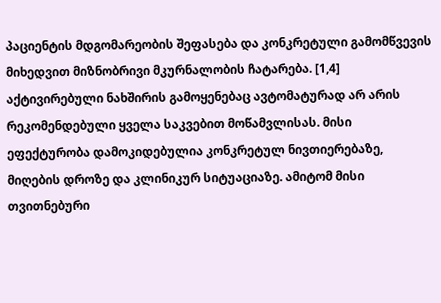პაციენტის მდგომარეობის შეფასება და კონკრეტული გამომწვევის მიხედვით მიზნობრივი მკურნალობის ჩატარება. [1,4]
აქტივირებული ნახშირის გამოყენებაც ავტომატურად არ არის რეკომენდებული ყველა საკვებით მოწამვლისას. მისი ეფექტურობა დამოკიდებულია კონკრეტულ ნივთიერებაზე, მიღების დროზე და კლინიკურ სიტუაციაზე. ამიტომ მისი თვითნებური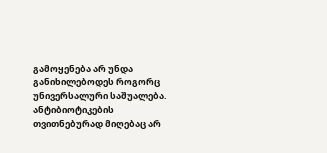გამოყენება არ უნდა განიხილებოდეს როგორც უნივერსალური საშუალება.
ანტიბიოტიკების თვითნებურად მიღებაც არ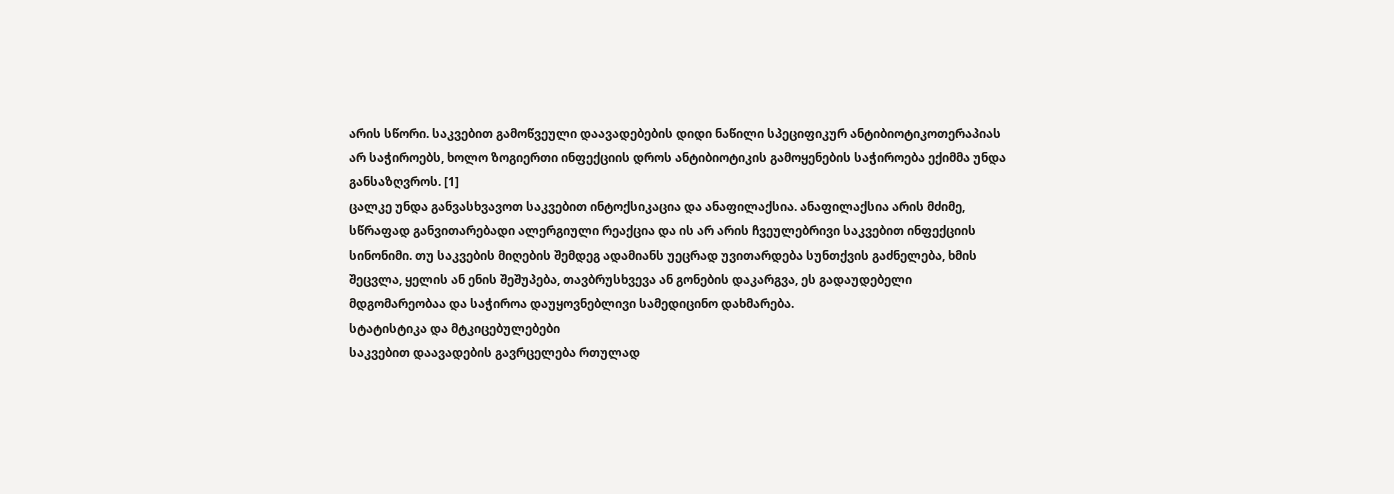არის სწორი. საკვებით გამოწვეული დაავადებების დიდი ნაწილი სპეციფიკურ ანტიბიოტიკოთერაპიას არ საჭიროებს, ხოლო ზოგიერთი ინფექციის დროს ანტიბიოტიკის გამოყენების საჭიროება ექიმმა უნდა განსაზღვროს. [1]
ცალკე უნდა განვასხვავოთ საკვებით ინტოქსიკაცია და ანაფილაქსია. ანაფილაქსია არის მძიმე, სწრაფად განვითარებადი ალერგიული რეაქცია და ის არ არის ჩვეულებრივი საკვებით ინფექციის სინონიმი. თუ საკვების მიღების შემდეგ ადამიანს უეცრად უვითარდება სუნთქვის გაძნელება, ხმის შეცვლა, ყელის ან ენის შეშუპება, თავბრუსხვევა ან გონების დაკარგვა, ეს გადაუდებელი მდგომარეობაა და საჭიროა დაუყოვნებლივი სამედიცინო დახმარება.
სტატისტიკა და მტკიცებულებები
საკვებით დაავადების გავრცელება რთულად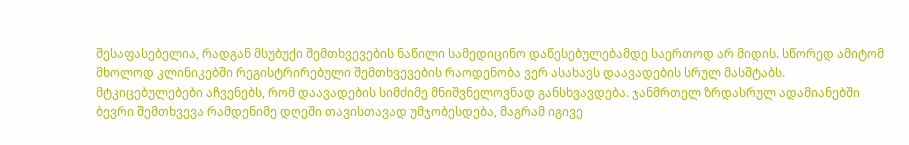შესაფასებელია, რადგან მსუბუქი შემთხვევების ნაწილი სამედიცინო დაწესებულებამდე საერთოდ არ მიდის. სწორედ ამიტომ მხოლოდ კლინიკებში რეგისტრირებული შემთხვევების რაოდენობა ვერ ასახავს დაავადების სრულ მასშტაბს.
მტკიცებულებები აჩვენებს, რომ დაავადების სიმძიმე მნიშვნელოვნად განსხვავდება. ჯანმრთელ ზრდასრულ ადამიანებში ბევრი შემთხვევა რამდენიმე დღეში თავისთავად უმჯობესდება, მაგრამ იგივე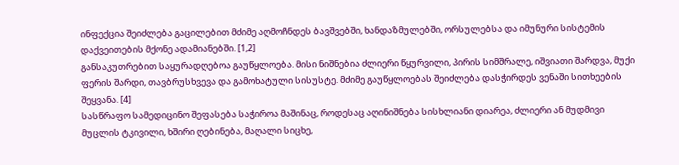ინფექცია შეიძლება გაცილებით მძიმე აღმოჩნდეს ბავშვებში, ხანდაზმულებში, ორსულებსა და იმუნური სისტემის დაქვეითების მქონე ადამიანებში. [1,2]
განსაკუთრებით საყურადღებოა გაუწყლოება. მისი ნიშნებია ძლიერი წყურვილი, პირის სიმშრალე, იშვიათი შარდვა, მუქი ფერის შარდი, თავბრუსხვევა და გამოხატული სისუსტე. მძიმე გაუწყლოებას შეიძლება დასჭირდეს ვენაში სითხეების შეყვანა. [4]
სასწრაფო სამედიცინო შეფასება საჭიროა მაშინაც, როდესაც აღინიშნება სისხლიანი დიარეა, ძლიერი ან მუდმივი მუცლის ტკივილი, ხშირი ღებინება, მაღალი სიცხე,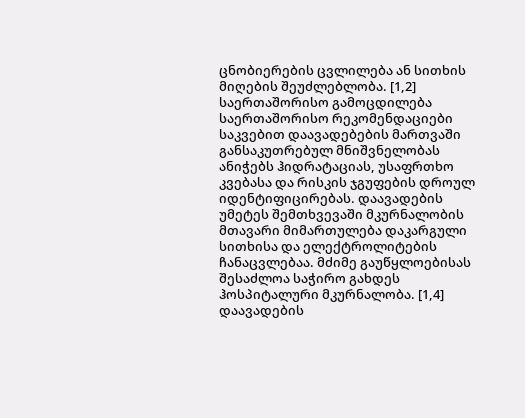ცნობიერების ცვლილება ან სითხის მიღების შეუძლებლობა. [1,2]
საერთაშორისო გამოცდილება
საერთაშორისო რეკომენდაციები საკვებით დაავადებების მართვაში განსაკუთრებულ მნიშვნელობას ანიჭებს ჰიდრატაციას, უსაფრთხო კვებასა და რისკის ჯგუფების დროულ იდენტიფიცირებას. დაავადების უმეტეს შემთხვევაში მკურნალობის მთავარი მიმართულება დაკარგული სითხისა და ელექტროლიტების ჩანაცვლებაა. მძიმე გაუწყლოებისას შესაძლოა საჭირო გახდეს ჰოსპიტალური მკურნალობა. [1,4]
დაავადების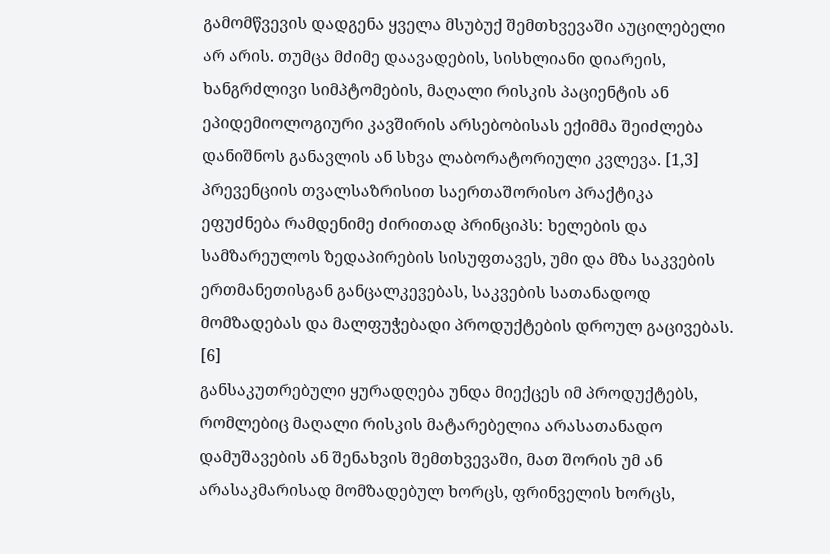გამომწვევის დადგენა ყველა მსუბუქ შემთხვევაში აუცილებელი არ არის. თუმცა მძიმე დაავადების, სისხლიანი დიარეის, ხანგრძლივი სიმპტომების, მაღალი რისკის პაციენტის ან ეპიდემიოლოგიური კავშირის არსებობისას ექიმმა შეიძლება დანიშნოს განავლის ან სხვა ლაბორატორიული კვლევა. [1,3]
პრევენციის თვალსაზრისით საერთაშორისო პრაქტიკა ეფუძნება რამდენიმე ძირითად პრინციპს: ხელების და სამზარეულოს ზედაპირების სისუფთავეს, უმი და მზა საკვების ერთმანეთისგან განცალკევებას, საკვების სათანადოდ მომზადებას და მალფუჭებადი პროდუქტების დროულ გაცივებას. [6]
განსაკუთრებული ყურადღება უნდა მიექცეს იმ პროდუქტებს, რომლებიც მაღალი რისკის მატარებელია არასათანადო დამუშავების ან შენახვის შემთხვევაში, მათ შორის უმ ან არასაკმარისად მომზადებულ ხორცს, ფრინველის ხორცს,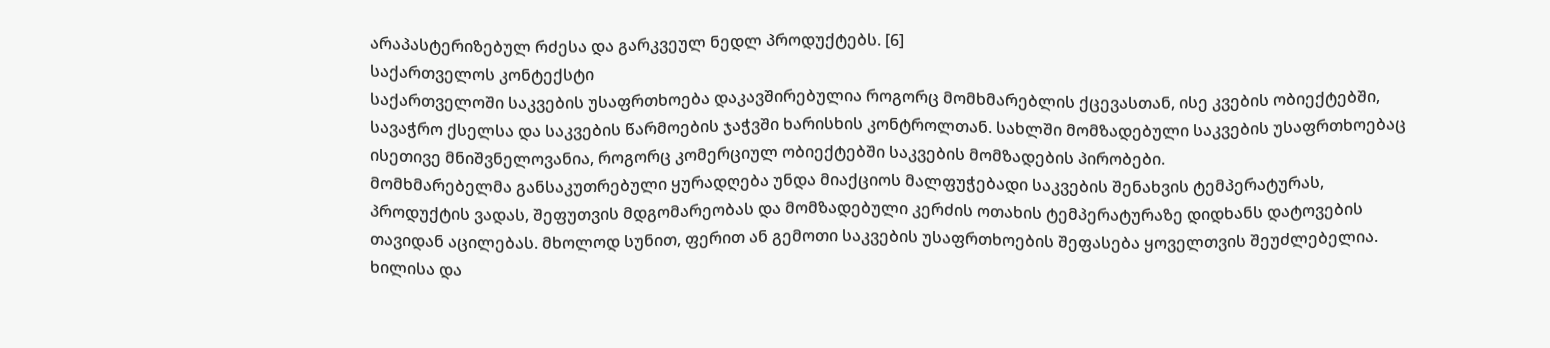არაპასტერიზებულ რძესა და გარკვეულ ნედლ პროდუქტებს. [6]
საქართველოს კონტექსტი
საქართველოში საკვების უსაფრთხოება დაკავშირებულია როგორც მომხმარებლის ქცევასთან, ისე კვების ობიექტებში, სავაჭრო ქსელსა და საკვების წარმოების ჯაჭვში ხარისხის კონტროლთან. სახლში მომზადებული საკვების უსაფრთხოებაც ისეთივე მნიშვნელოვანია, როგორც კომერციულ ობიექტებში საკვების მომზადების პირობები.
მომხმარებელმა განსაკუთრებული ყურადღება უნდა მიაქციოს მალფუჭებადი საკვების შენახვის ტემპერატურას, პროდუქტის ვადას, შეფუთვის მდგომარეობას და მომზადებული კერძის ოთახის ტემპერატურაზე დიდხანს დატოვების თავიდან აცილებას. მხოლოდ სუნით, ფერით ან გემოთი საკვების უსაფრთხოების შეფასება ყოველთვის შეუძლებელია.
ხილისა და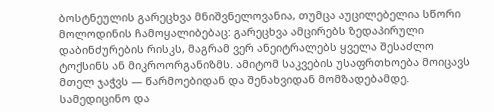ბოსტნეულის გარეცხვა მნიშვნელოვანია, თუმცა აუცილებელია სწორი მოლოდინის ჩამოყალიბებაც: გარეცხვა ამცირებს ზედაპირული დაბინძურების რისკს, მაგრამ ვერ ანეიტრალებს ყველა შესაძლო ტოქსინს ან მიკროორგანიზმს. ამიტომ საკვების უსაფრთხოება მოიცავს მთელ ჯაჭვს — წარმოებიდან და შენახვიდან მომზადებამდე.
სამედიცინო და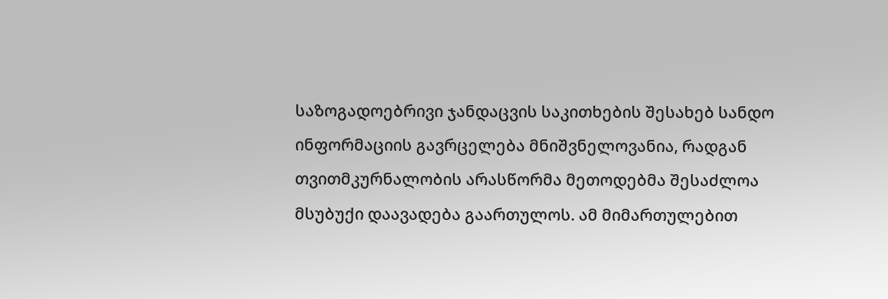საზოგადოებრივი ჯანდაცვის საკითხების შესახებ სანდო ინფორმაციის გავრცელება მნიშვნელოვანია, რადგან თვითმკურნალობის არასწორმა მეთოდებმა შესაძლოა მსუბუქი დაავადება გაართულოს. ამ მიმართულებით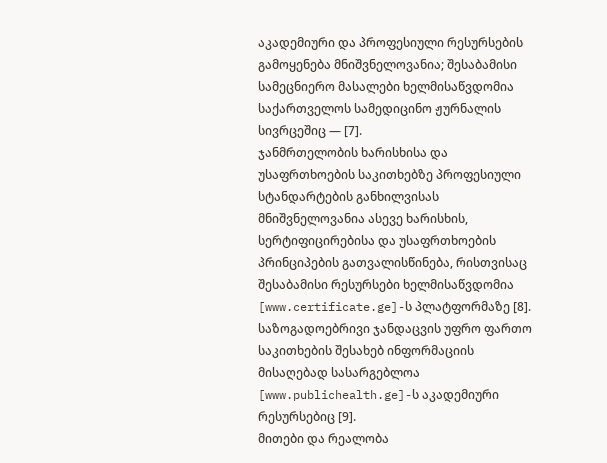აკადემიური და პროფესიული რესურსების გამოყენება მნიშვნელოვანია; შესაბამისი სამეცნიერო მასალები ხელმისაწვდომია საქართველოს სამედიცინო ჟურნალის სივრცეშიც — [7].
ჯანმრთელობის ხარისხისა და უსაფრთხოების საკითხებზე პროფესიული სტანდარტების განხილვისას მნიშვნელოვანია ასევე ხარისხის, სერტიფიცირებისა და უსაფრთხოების პრინციპების გათვალისწინება, რისთვისაც შესაბამისი რესურსები ხელმისაწვდომია [www.certificate.ge]-ს პლატფორმაზე [8].
საზოგადოებრივი ჯანდაცვის უფრო ფართო საკითხების შესახებ ინფორმაციის მისაღებად სასარგებლოა [www.publichealth.ge]-ს აკადემიური რესურსებიც [9].
მითები და რეალობა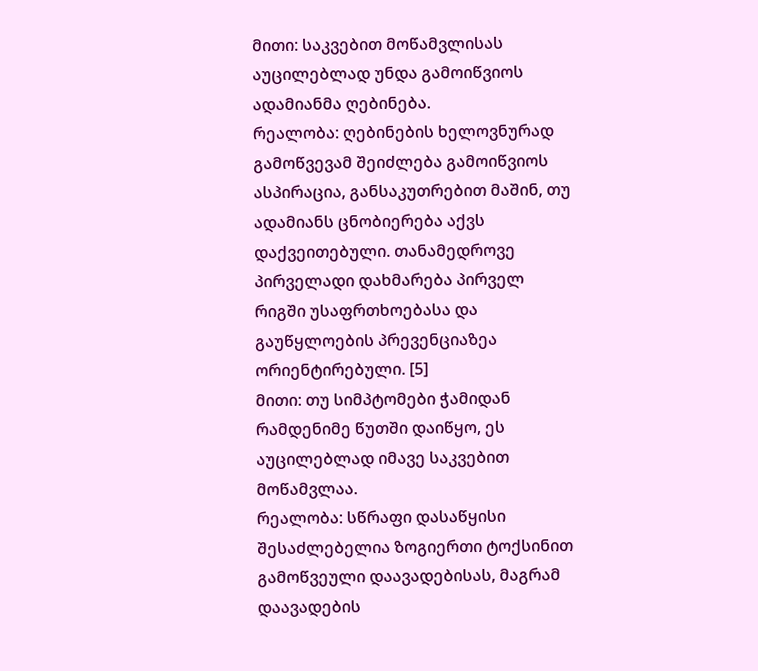მითი: საკვებით მოწამვლისას აუცილებლად უნდა გამოიწვიოს ადამიანმა ღებინება.
რეალობა: ღებინების ხელოვნურად გამოწვევამ შეიძლება გამოიწვიოს ასპირაცია, განსაკუთრებით მაშინ, თუ ადამიანს ცნობიერება აქვს დაქვეითებული. თანამედროვე პირველადი დახმარება პირველ რიგში უსაფრთხოებასა და გაუწყლოების პრევენციაზეა ორიენტირებული. [5]
მითი: თუ სიმპტომები ჭამიდან რამდენიმე წუთში დაიწყო, ეს აუცილებლად იმავე საკვებით მოწამვლაა.
რეალობა: სწრაფი დასაწყისი შესაძლებელია ზოგიერთი ტოქსინით გამოწვეული დაავადებისას, მაგრამ დაავადების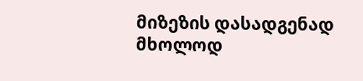მიზეზის დასადგენად მხოლოდ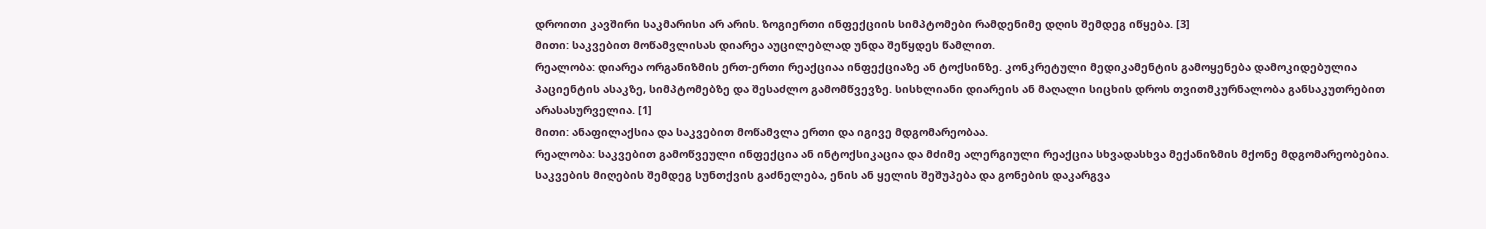დროითი კავშირი საკმარისი არ არის. ზოგიერთი ინფექციის სიმპტომები რამდენიმე დღის შემდეგ იწყება. [3]
მითი: საკვებით მოწამვლისას დიარეა აუცილებლად უნდა შეწყდეს წამლით.
რეალობა: დიარეა ორგანიზმის ერთ-ერთი რეაქციაა ინფექციაზე ან ტოქსინზე. კონკრეტული მედიკამენტის გამოყენება დამოკიდებულია პაციენტის ასაკზე, სიმპტომებზე და შესაძლო გამომწვევზე. სისხლიანი დიარეის ან მაღალი სიცხის დროს თვითმკურნალობა განსაკუთრებით არასასურველია. [1]
მითი: ანაფილაქსია და საკვებით მოწამვლა ერთი და იგივე მდგომარეობაა.
რეალობა: საკვებით გამოწვეული ინფექცია ან ინტოქსიკაცია და მძიმე ალერგიული რეაქცია სხვადასხვა მექანიზმის მქონე მდგომარეობებია. საკვების მიღების შემდეგ სუნთქვის გაძნელება, ენის ან ყელის შეშუპება და გონების დაკარგვა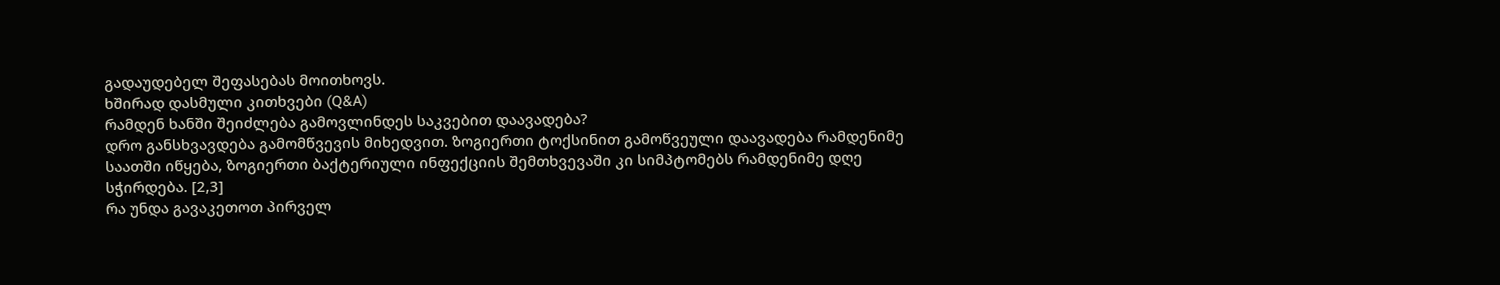გადაუდებელ შეფასებას მოითხოვს.
ხშირად დასმული კითხვები (Q&A)
რამდენ ხანში შეიძლება გამოვლინდეს საკვებით დაავადება?
დრო განსხვავდება გამომწვევის მიხედვით. ზოგიერთი ტოქსინით გამოწვეული დაავადება რამდენიმე საათში იწყება, ზოგიერთი ბაქტერიული ინფექციის შემთხვევაში კი სიმპტომებს რამდენიმე დღე სჭირდება. [2,3]
რა უნდა გავაკეთოთ პირველ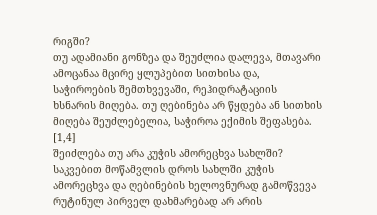რიგში?
თუ ადამიანი გონზეა და შეუძლია დალევა, მთავარი ამოცანაა მცირე ყლუპებით სითხისა და, საჭიროების შემთხვევაში, რეჰიდრატაციის ხსნარის მიღება. თუ ღებინება არ წყდება ან სითხის მიღება შეუძლებელია, საჭიროა ექიმის შეფასება. [1,4]
შეიძლება თუ არა კუჭის ამორეცხვა სახლში?
საკვებით მოწამვლის დროს სახლში კუჭის ამორეცხვა და ღებინების ხელოვნურად გამოწვევა რუტინულ პირველ დახმარებად არ არის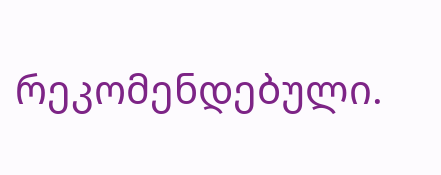რეკომენდებული.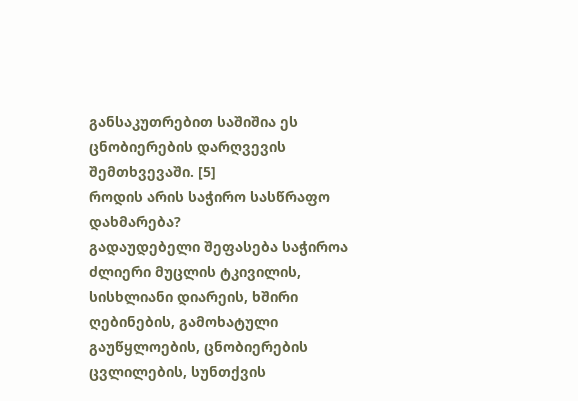განსაკუთრებით საშიშია ეს ცნობიერების დარღვევის შემთხვევაში. [5]
როდის არის საჭირო სასწრაფო დახმარება?
გადაუდებელი შეფასება საჭიროა ძლიერი მუცლის ტკივილის, სისხლიანი დიარეის, ხშირი ღებინების, გამოხატული გაუწყლოების, ცნობიერების ცვლილების, სუნთქვის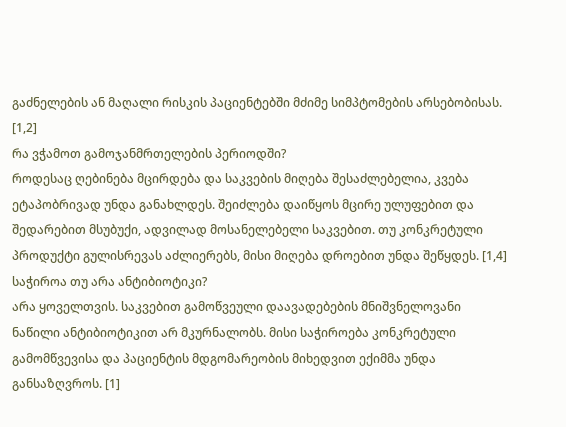გაძნელების ან მაღალი რისკის პაციენტებში მძიმე სიმპტომების არსებობისას. [1,2]
რა ვჭამოთ გამოჯანმრთელების პერიოდში?
როდესაც ღებინება მცირდება და საკვების მიღება შესაძლებელია, კვება ეტაპობრივად უნდა განახლდეს. შეიძლება დაიწყოს მცირე ულუფებით და შედარებით მსუბუქი, ადვილად მოსანელებელი საკვებით. თუ კონკრეტული პროდუქტი გულისრევას აძლიერებს, მისი მიღება დროებით უნდა შეწყდეს. [1,4]
საჭიროა თუ არა ანტიბიოტიკი?
არა ყოველთვის. საკვებით გამოწვეული დაავადებების მნიშვნელოვანი ნაწილი ანტიბიოტიკით არ მკურნალობს. მისი საჭიროება კონკრეტული გამომწვევისა და პაციენტის მდგომარეობის მიხედვით ექიმმა უნდა განსაზღვროს. [1]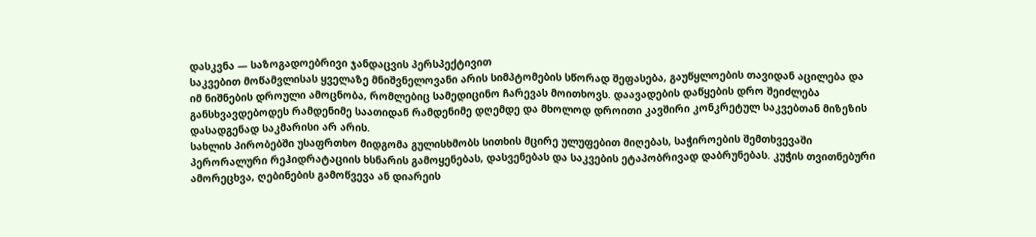დასკვნა — საზოგადოებრივი ჯანდაცვის პერსპექტივით
საკვებით მოწამვლისას ყველაზე მნიშვნელოვანი არის სიმპტომების სწორად შეფასება, გაუწყლოების თავიდან აცილება და იმ ნიშნების დროული ამოცნობა, რომლებიც სამედიცინო ჩარევას მოითხოვს. დაავადების დაწყების დრო შეიძლება განსხვავდებოდეს რამდენიმე საათიდან რამდენიმე დღემდე და მხოლოდ დროითი კავშირი კონკრეტულ საკვებთან მიზეზის დასადგენად საკმარისი არ არის.
სახლის პირობებში უსაფრთხო მიდგომა გულისხმობს სითხის მცირე ულუფებით მიღებას, საჭიროების შემთხვევაში პერორალური რეჰიდრატაციის ხსნარის გამოყენებას, დასვენებას და საკვების ეტაპობრივად დაბრუნებას. კუჭის თვითნებური ამორეცხვა, ღებინების გამოწვევა ან დიარეის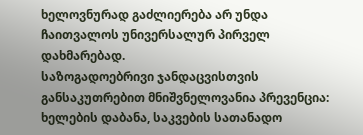ხელოვნურად გაძლიერება არ უნდა ჩაითვალოს უნივერსალურ პირველ დახმარებად.
საზოგადოებრივი ჯანდაცვისთვის განსაკუთრებით მნიშვნელოვანია პრევენცია: ხელების დაბანა, საკვების სათანადო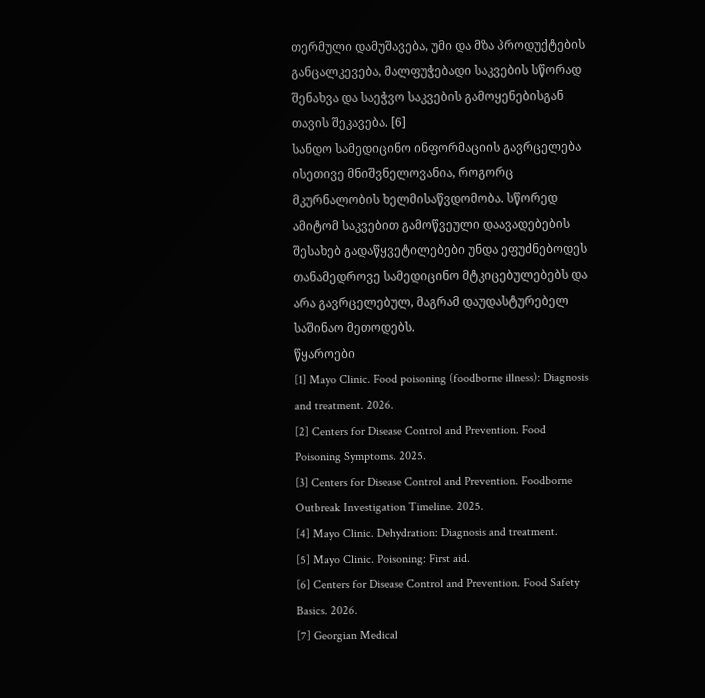თერმული დამუშავება, უმი და მზა პროდუქტების განცალკევება, მალფუჭებადი საკვების სწორად შენახვა და საეჭვო საკვების გამოყენებისგან თავის შეკავება. [6]
სანდო სამედიცინო ინფორმაციის გავრცელება ისეთივე მნიშვნელოვანია, როგორც მკურნალობის ხელმისაწვდომობა. სწორედ ამიტომ საკვებით გამოწვეული დაავადებების შესახებ გადაწყვეტილებები უნდა ეფუძნებოდეს თანამედროვე სამედიცინო მტკიცებულებებს და არა გავრცელებულ, მაგრამ დაუდასტურებელ საშინაო მეთოდებს.
წყაროები
[1] Mayo Clinic. Food poisoning (foodborne illness): Diagnosis and treatment. 2026.
[2] Centers for Disease Control and Prevention. Food Poisoning Symptoms. 2025.
[3] Centers for Disease Control and Prevention. Foodborne Outbreak Investigation Timeline. 2025.
[4] Mayo Clinic. Dehydration: Diagnosis and treatment.
[5] Mayo Clinic. Poisoning: First aid.
[6] Centers for Disease Control and Prevention. Food Safety Basics. 2026.
[7] Georgian Medical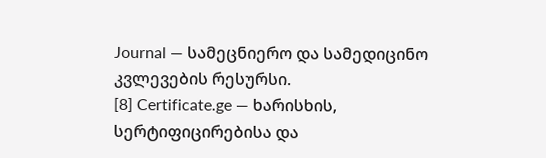Journal — სამეცნიერო და სამედიცინო კვლევების რესურსი.
[8] Certificate.ge — ხარისხის, სერტიფიცირებისა და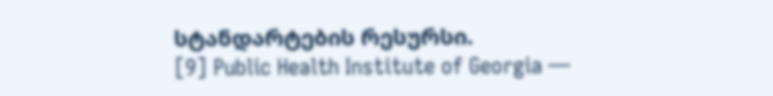სტანდარტების რესურსი.
[9] Public Health Institute of Georgia —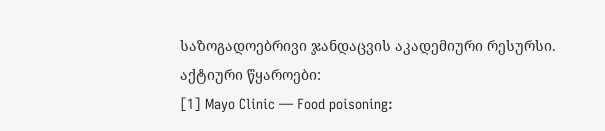საზოგადოებრივი ჯანდაცვის აკადემიური რესურსი.
აქტიური წყაროები:
[1] Mayo Clinic — Food poisoning: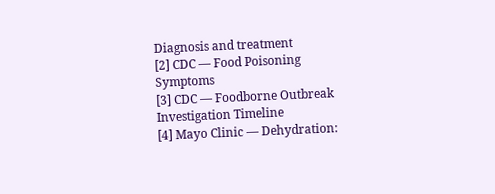Diagnosis and treatment
[2] CDC — Food Poisoning Symptoms
[3] CDC — Foodborne Outbreak Investigation Timeline
[4] Mayo Clinic — Dehydration: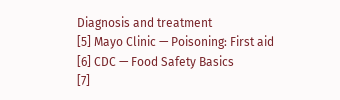Diagnosis and treatment
[5] Mayo Clinic — Poisoning: First aid
[6] CDC — Food Safety Basics
[7]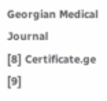Georgian Medical Journal
[8] Certificate.ge
[9]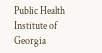Public Health Institute of Georgia